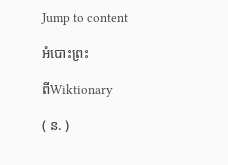Jump to content

អំបោះព្រះ

ពីWiktionary

( ន. )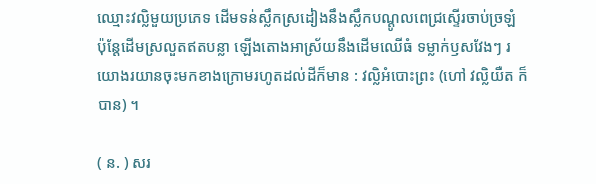ឈ្មោះវល្លិមួយប្រភេទ ដើមទន់ស្លឹកស្រដៀងនឹងស្លឹកបណ្តូលពេជ្រស្ទើរចាប់ច្រឡំ ប៉ុន្តែដើមស្រលួតឥតបន្លា ឡើងតោងអាស្រ័យនឹងដើមឈើធំ ទម្លាក់ឫសវែងៗ រយោងរយានចុះមកខាងក្រោមរហូតដល់ដីក៏មាន : វល្លិអំបោះព្រះ (ហៅ វល្លិយឺត ក៏បាន) ។

( ន. ) សរ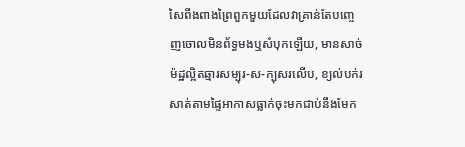សៃពីងពាងព្រៃពួកមួយដែលវាគ្រាន់តែបញ្ចេញចោលមិនព័ទ្ធមងឬសំបុកឡើយ, មានសាច់ម៉ដ្ឋល្អិតឆ្មារសម្បុរ-ស-ក្បុសរលើប, ខ្យល់បក់រសាត់តាមផ្ទៃអាកាសធ្លាក់ចុះមកជាប់នឹងមែក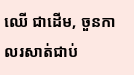ឈើ ជាដើម, ចួនកាលរសាត់ជាប់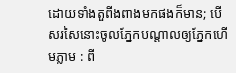ដោយទាំងតួពីងពាងមកផងក៏មាន; បើសរសៃនោះចូលភ្នែកបណ្តាលឲ្យភ្នែកហើមភ្លាម : ពី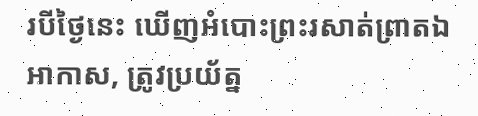របីថ្ងៃនេះ ឃើញអំបោះព្រះរសាត់ព្រាតឯអាកាស, ត្រូវប្រយ័ត្ន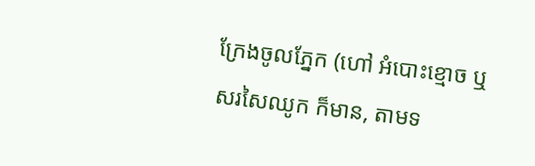ក្រែងចូលភ្នែក (ហៅ អំបោះខ្មោច ឬ សរសៃឈូក ក៏មាន, តាមទ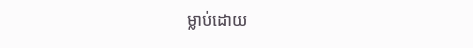ម្លាប់ដោយ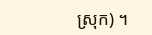ស្រុក) ។